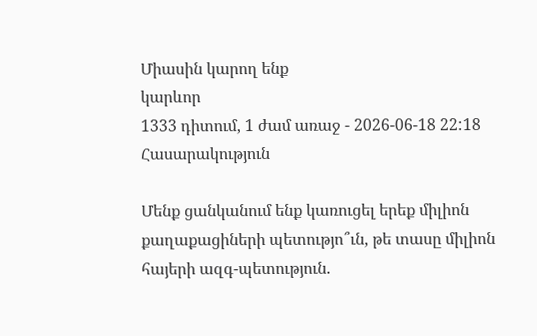Միասին կարող ենք
կարևոր
1333 դիտում, 1 ժամ առաջ - 2026-06-18 22:18
Հասարակություն

Մենք ցանկանում ենք կառուցել երեք միլիոն քաղաքացիների պետությո՞ւն, թե տասը միլիոն հայերի ազգ-պետություն.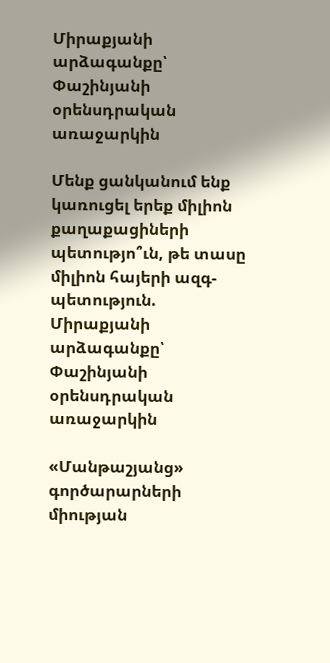Միրաքյանի արձագանքը՝ Փաշինյանի օրենսդրական առաջարկին

Մենք ցանկանում ենք կառուցել երեք միլիոն քաղաքացիների պետությո՞ւն, թե տասը միլիոն հայերի ազգ-պետություն. Միրաքյանի արձագանքը՝ Փաշինյանի օրենսդրական առաջարկին

«Մանթաշյանց» գործարարների միության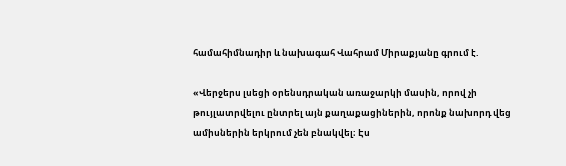համահիմնադիր և նախագահ Վահրամ Միրաքյանը գրում է.

«Վերջերս լսեցի օրենսդրական առաջարկի մասին, որով չի թույլատրվելու ընտրել այն քաղաքացիներին, որոնք նախորդ վեց ամիսներին երկրում չեն բնակվել։ Էս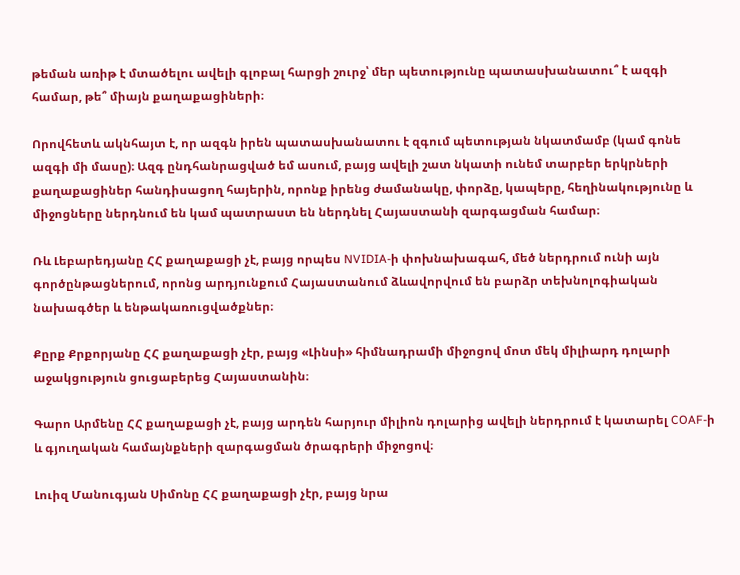թեման առիթ է մտածելու ավելի գլոբալ հարցի շուրջ՝ մեր պետությունը պատասխանատու՞ է ազգի համար, թե՞ միայն քաղաքացիների։

Որովհետև ակնհայտ է, որ ազգն իրեն պատասխանատու է զգում պետության նկատմամբ (կամ գոնե ազգի մի մասը)։ Ազգ ընդհանրացված եմ ասում, բայց ավելի շատ նկատի ունեմ տարբեր երկրների քաղաքացիներ հանդիսացող հայերին, որոնք իրենց ժամանակը, փորձը, կապերը, հեղինակությունը և միջոցները ներդնում են կամ պատրաստ են ներդնել Հայաստանի զարգացման համար։

Ռև Լեբարեդյանը ՀՀ քաղաքացի չէ, բայց որպես NVIDIA-ի փոխնախագահ, մեծ ներդրում ունի այն գործընթացներում, որոնց արդյունքում Հայաստանում ձևավորվում են բարձր տեխնոլոգիական նախագծեր և ենթակառուցվածքներ։

Քըրք Քրքորյանը ՀՀ քաղաքացի չէր, բայց «Լինսի» հիմնադրամի միջոցով մոտ մեկ միլիարդ դոլարի աջակցություն ցուցաբերեց Հայաստանին։

Գարո Արմենը ՀՀ քաղաքացի չէ, բայց արդեն հարյուր միլիոն դոլարից ավելի ներդրում է կատարել COAF-ի և գյուղական համայնքների զարգացման ծրագրերի միջոցով։

Լուիզ Մանուգյան Սիմոնը ՀՀ քաղաքացի չէր, բայց նրա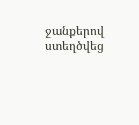ջանքերով ստեղծվեց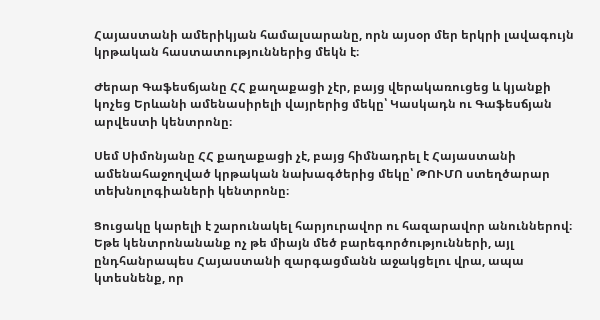Հայաստանի ամերիկյան համալսարանը, որն այսօր մեր երկրի լավագույն կրթական հաստատություններից մեկն է։

Ժերար Գաֆեսճյանը ՀՀ քաղաքացի չէր, բայց վերակառուցեց և կյանքի կոչեց Երևանի ամենասիրելի վայրերից մեկը՝ Կասկադն ու Գաֆեսճյան արվեստի կենտրոնը։

Սեմ Սիմոնյանը ՀՀ քաղաքացի չէ, բայց հիմնադրել է Հայաստանի ամենահաջողված կրթական նախագծերից մեկը՝ ԹՈՒՄՈ ստեղծարար տեխնոլոգիաների կենտրոնը։

Ցուցակը կարելի է շարունակել հարյուրավոր ու հազարավոր անուններով։ Եթե կենտրոնանանք ոչ թե միայն մեծ բարեգործությունների, այլ ընդհանրապես Հայաստանի զարգացմանն աջակցելու վրա, ապա կտեսնենք, որ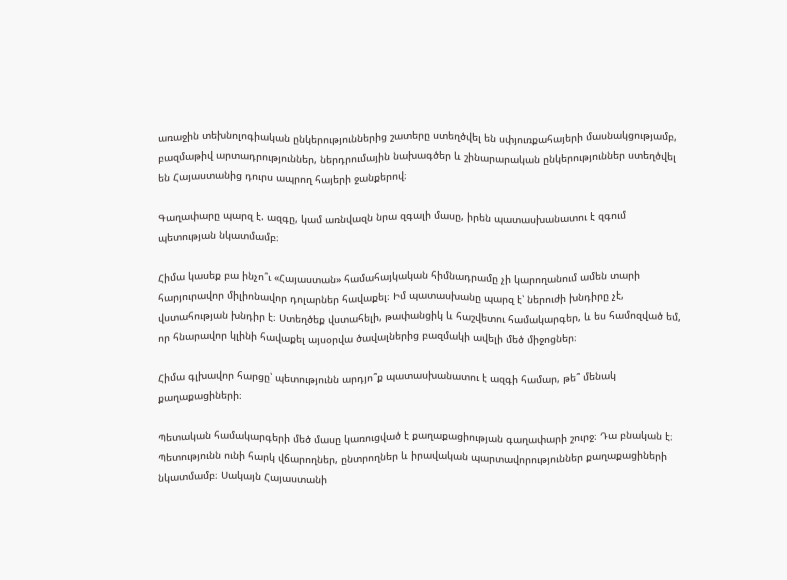առաջին տեխնոլոգիական ընկերություններից շատերը ստեղծվել են սփյուռքահայերի մասնակցությամբ, բազմաթիվ արտադրություններ, ներդրումային նախագծեր և շինարարական ընկերություններ ստեղծվել են Հայաստանից դուրս ապրող հայերի ջանքերով։

Գաղափարը պարզ է. ազգը, կամ առնվազն նրա զգալի մասը, իրեն պատասխանատու է զգում պետության նկատմամբ։

Հիմա կասեք բա ինչո՞ւ «Հայաստան» համահայկական հիմնադրամը չի կարողանում ամեն տարի հարյուրավոր միլիոնավոր դոլարներ հավաքել։ Իմ պատասխանը պարզ է՝ ներուժի խնդիրը չէ, վստահության խնդիր է։ Ստեղծեք վստահելի, թափանցիկ և հաշվետու համակարգեր, և ես համոզված եմ, որ հնարավոր կլինի հավաքել այսօրվա ծավալներից բազմակի ավելի մեծ միջոցներ։

Հիմա գլխավոր հարցը՝ պետությունն արդյո՞ք պատասխանատու է ազգի համար, թե՞ մենակ քաղաքացիների։

Պետական համակարգերի մեծ մասը կառուցված է քաղաքացիության գաղափարի շուրջ։ Դա բնական է։ Պետությունն ունի հարկ վճարողներ, ընտրողներ և իրավական պարտավորություններ քաղաքացիների նկատմամբ։ Սակայն Հայաստանի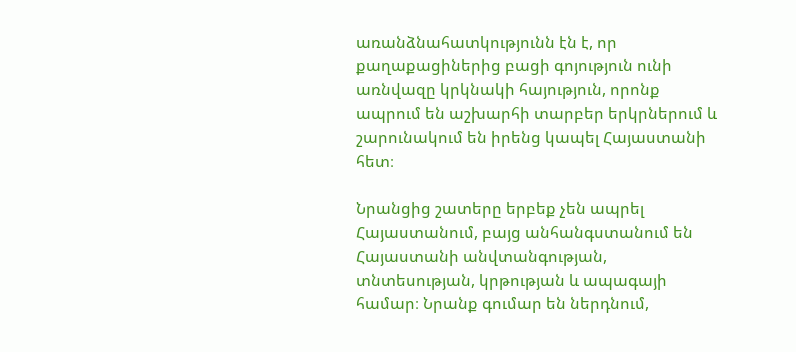առանձնահատկությունն էն է, որ քաղաքացիներից բացի գոյություն ունի առնվազը կրկնակի հայություն, որոնք ապրում են աշխարհի տարբեր երկրներում և շարունակում են իրենց կապել Հայաստանի հետ։

Նրանցից շատերը երբեք չեն ապրել Հայաստանում, բայց անհանգստանում են Հայաստանի անվտանգության, տնտեսության, կրթության և ապագայի համար։ Նրանք գումար են ներդնում,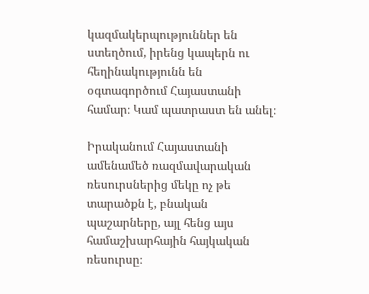կազմակերպություններ են ստեղծում, իրենց կապերն ու հեղինակությունն են օգտագործում Հայաստանի համար։ Կամ պատրաստ են անել։

Իրականում Հայաստանի ամենամեծ ռազմավարական ռեսուրսներից մեկը ոչ թե տարածքն է, բնական պաշարները, այլ հենց այս համաշխարհային հայկական ռեսուրսը։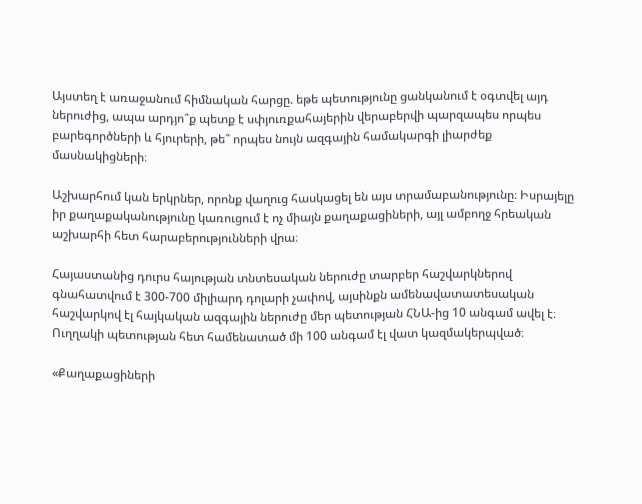Այստեղ է առաջանում հիմնական հարցը. եթե պետությունը ցանկանում է օգտվել այդ ներուժից, ապա արդյո՞ք պետք է սփյուռքահայերին վերաբերվի պարզապես որպես բարեգործների և հյուրերի, թե՞ որպես նույն ազգային համակարգի լիարժեք մասնակիցների։

Աշխարհում կան երկրներ, որոնք վաղուց հասկացել են այս տրամաբանությունը։ Իսրայելը իր քաղաքականությունը կառուցում է ոչ միայն քաղաքացիների, այլ ամբողջ հրեական աշխարհի հետ հարաբերությունների վրա։

Հայաստանից դուրս հայության տնտեսական ներուժը տարբեր հաշվարկներով գնահատվում է 300-700 միլիարդ դոլարի չափով, այսինքն ամենավատատեսական հաշվարկով էլ հայկական ազգային ներուժը մեր պետության ՀՆԱ-ից 10 անգամ ավել է։ Ուղղակի պետության հետ համենատած մի 100 անգամ էլ վատ կազմակերպված։

«Քաղաքացիների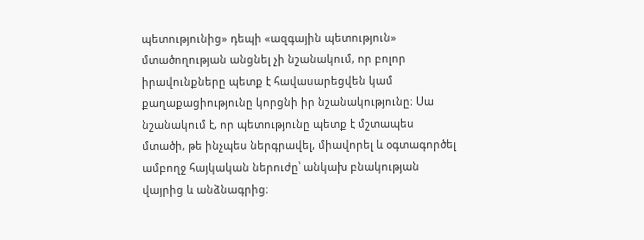պետությունից» դեպի «ազգային պետություն» մտածողության անցնել չի նշանակում, որ բոլոր իրավունքները պետք է հավասարեցվեն կամ քաղաքացիությունը կորցնի իր նշանակությունը։ Սա նշանակում է, որ պետությունը պետք է մշտապես մտածի, թե ինչպես ներգրավել, միավորել և օգտագործել ամբողջ հայկական ներուժը՝ անկախ բնակության վայրից և անձնագրից։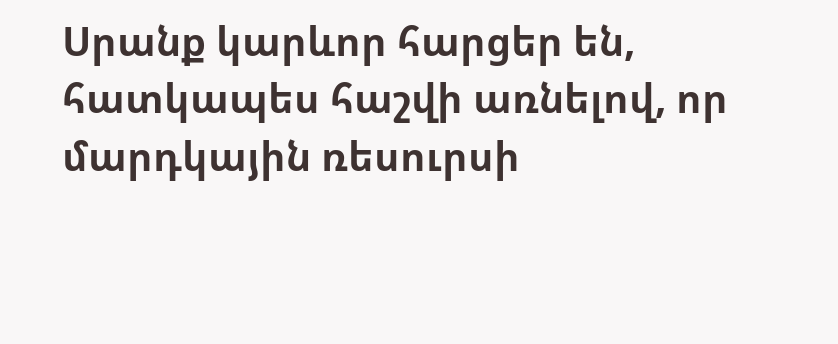Սրանք կարևոր հարցեր են, հատկապես հաշվի առնելով, որ մարդկային ռեսուրսի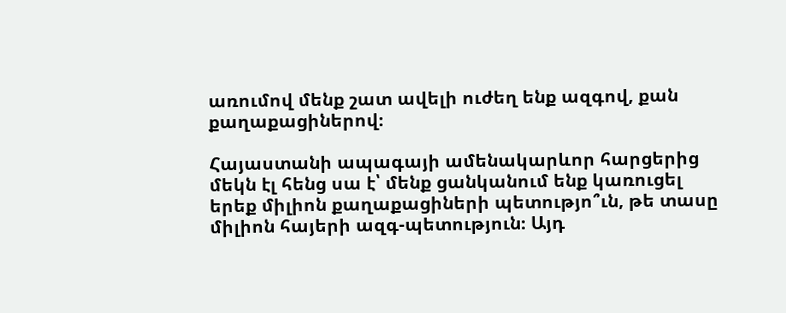առումով մենք շատ ավելի ուժեղ ենք ազգով, քան քաղաքացիներով։

Հայաստանի ապագայի ամենակարևոր հարցերից մեկն էլ հենց սա է՝ մենք ցանկանում ենք կառուցել երեք միլիոն քաղաքացիների պետությո՞ւն, թե տասը միլիոն հայերի ազգ-պետություն։ Այդ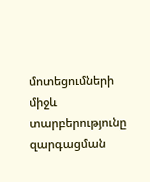մոտեցումների միջև տարբերությունը զարգացման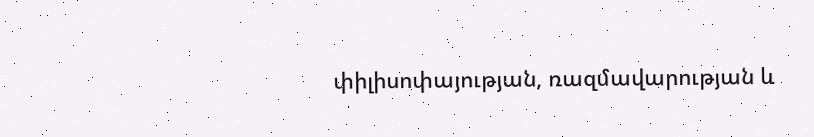փիլիսոփայության, ռազմավարության և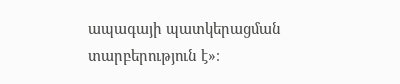ապագայի պատկերացման տարբերություն է»։